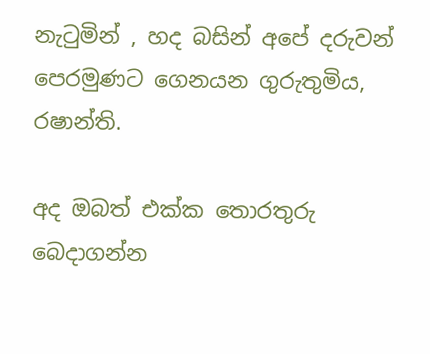නැටුමින් , හද බසින් අපේ දරුවන් පෙරමුණට ගෙනයන ගුරුතුමිය, රෂාන්ති.

අද ඔබත් එක්ක තොරතුරු බෙදාගන්න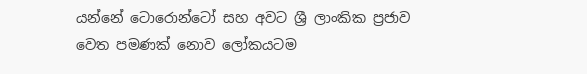යන්නේ ටොරොන්ටෝ සහ අවට ශ්‍රී ලාංකික ප්‍රජාව වෙත පමණක් නොව ලෝකයටම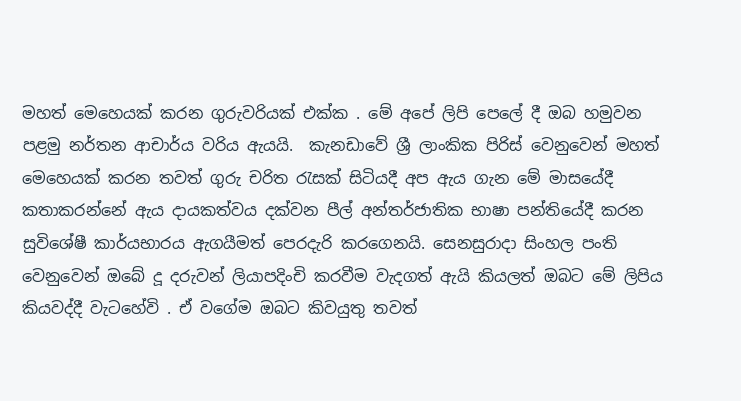මහත් මෙහෙයක් කරන ගුරුවරියක් එක්ක . මේ අපේ ලිපි පෙලේ දී ඔබ හමුවන පළමු නර්තන ආචාර්ය වරිය ඇයයි.  කැනඩාවේ ශ්‍රී ලාංකික පිරිස් වෙනුවෙන් මහත් මෙහෙයක් කරන තවත් ගුරු චරිත රැසක් සිටියදී අප ඇය ගැන මේ මාසයේදී කතාකරන්නේ ඇය දායකත්වය දක්වන පීල් අන්තර්ජාතික භාෂා පන්තියේදී කරන සුවිශේෂී කාර්යභාරය ඇගයීමත් පෙරදැරි කරගෙනයි. සෙනසුරාදා සිංහල පංති වෙනුවෙන් ඔබේ දූ දරුවන් ලියාපදිංචි කරවීම වැදගත් ඇයි කියලත් ඔබට මේ ලිපිය කියවද්දී වැටහේවි . ඒ වගේම ඔබට කිවයුතු තවත්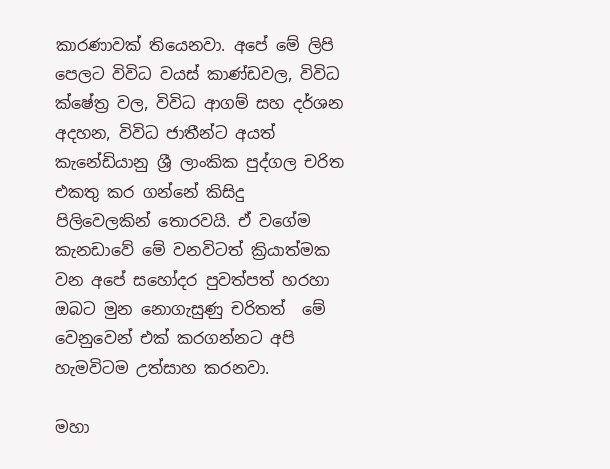කාරණාවක් තියෙනවා. අපේ මේ ලිපි පෙලට විවිධ වයස් කාණ්ඩවල, විවිධ ක්ෂේත්‍ර වල, විවිධ ආගම් සහ දර්ශන අදහන, විවිධ ජාතීන්ට අයත් කැනේඩියානු ශ්‍රී ලාංකික පුද්ගල චරිත එකතු කර ගන්නේ කිසිදු පිලිවෙලකින් තොරවයි. ඒ වගේම කැනඩාවේ මේ වනවිටත් ක්‍රියාත්මක වන අපේ සහෝදර පුවත්පත් හරහා ඔබට මුන නොගැසුණු චරිතත්  මේ වෙනුවෙන් එක් කරගන්නට අපි හැමවිටම උත්සාහ කරනවා.

මහා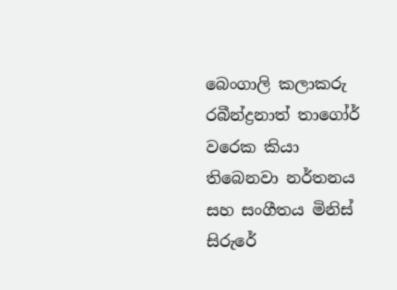බෙංගාලි කලාකරු රබීන්ද්‍රනාත් තාගෝර් වරෙක කියා තිබෙනවා නර්තනය සහ සංගීතය මිනිස් සිරුරේ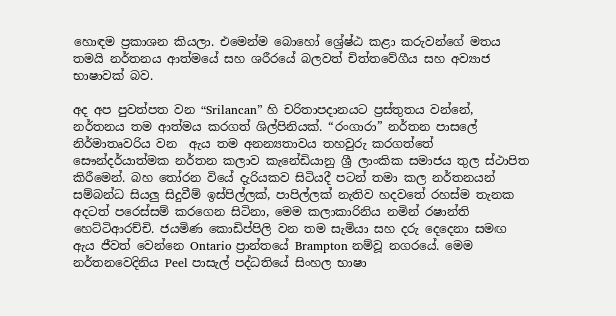හොඳම ප්‍රකාශන කියලා. එමෙන්ම බොහෝ ශ්‍රේෂ්ඨ කළා කරුවන්ගේ මතය තමයි නර්තනය ආත්මයේ සහ ශරීරයේ බලවත් චිත්තවේගීය සහ අව්‍යාජ භාෂාවක් බව.

අද අප පුවත්පත වන “Srilancan” හි චරිතාපදානයට ප්‍රස්තුතය වන්නේ, නර්තනය තම ආත්මය කරගත් ශිල්පිනියක්. “රංගාරා” නර්තන පාසලේ නිර්මාතෘවරිය වන  ඇය තම අනන්‍යතාවය තහවුරු කරගත්තේ සෞන්දර්යාත්මක නර්තන කලාව කැනේඩියානු ශ්‍රී ලාංකික සමාජය තුල ස්ථාපිත කිරීමෙන්. බහ තෝරන වියේ දැරියකව සිටියදී පටන් තමා කල නර්තනයන් සම්බන්ධ සියලු සිදුවීම් ඉස්පිල්ලක්, පාපිල්ලක් නැතිව හදවතේ රහස්ම තැනක අදටත් පරෙස්සම් කරගෙන සිටිනා, මෙම කලාකාරිනිය නමින් රෂාන්ති හෙට්ටිආරච්චි. ජයමිණ කොඩිප්පිලි වන තම සැමියා සහ දරු දෙදෙනා සමඟ ඇය ජීවත් වෙන්නෙ Ontario ප්‍රාන්තයේ Brampton නම්වූ නගරයේ. මෙම නර්තනවෙදිනිය Peel පාසැල් පද්ධතියේ සිංහල භාෂා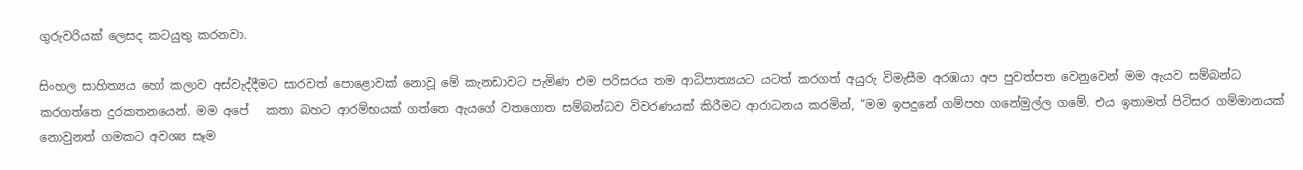ගුරුවරියක් ලෙසද කටයුතු කරනවා.

සිංහල සාහිත්‍යය හෝ කලාව අස්වැද්දීමට සාරවත් පොළොවක් නොවූ මේ කැනඩාවට පැමිණ එම පරිසරය තම ආධිපාත්‍යයට යටත් කරගත් අයුරු විමැසීම අරඹයා අප පුවත්පත වෙනුවෙන් මම ඇයව සම්බන්ධ කරගත්තෙ දුරකතනයෙන්. මම අපේ   කතා බහට ආරම්භයක් ගත්තෙ ඇයගේ වතගොත සම්බන්ධව විවරණයක් කිරීමට ආරාධනය කරමින්, “මම ඉපදුනේ ගම්පහ ගනේමුල්ල ගමේ. එය ඉතාමත් පිටිසර ගම්මානයක් නොවුනත් ගමකට අවශ්‍ය සෑම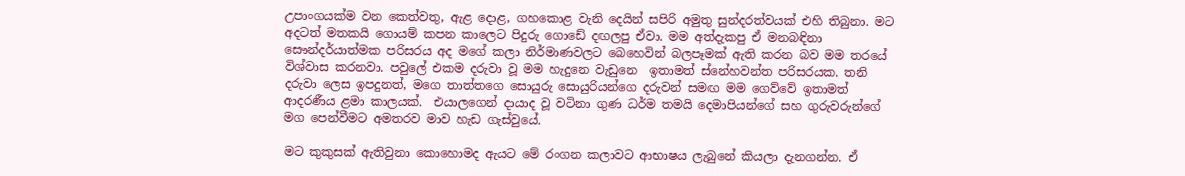උපාංගයක්ම වන කෙත්වතු, ඇළ දොළ, ගහකොළ වැනි දෙයින් සපිරි අමුතු සුන්දරත්වයක් එහි තිබුනා. මට අදටත් මතකයි ගොයම් කපන කාලෙට පිදුරු ගොඩේ දඟලපු ඒවා. මම අත්දැකපු ඒ මනබඳිනා සෞන්දර්යාත්මක පරිසරය අද මගේ කලා නිර්මාණවලට බෙහෙවින් බලපෑමක් ඇති කරන බව මම තරයේ විශ්වාස කරනවා. පවුලේ එකම දරුවා වූ මම හැදුනෙ වැඩුනෙ  ඉතාමත් ස්නේහවන්ත පරිසරයක. තනි දරුවා ලෙස ඉපදුනත්, මගෙ තාත්තගෙ සොයුරු සොයුරියන්ගෙ දරුවන් සමඟ මම ගෙව්වේ ඉතාමත් ආදරණීය ළමා කාලයක්.  එයාලගෙන් දායාද වූ වටිනා ගුණ ධර්ම තමයි දෙමාපියන්ගේ සහ ගුරුවරුන්ගේ මග පෙන්වීමට අමතරව මාව හැඩ ගැස්වුයේ.

මට කුකුසක් ඇතිවුනා කොහොමද ඇයට මේ රංගන කලාවට ආභාෂය ලැබුනේ කියලා දැනගන්න. ඒ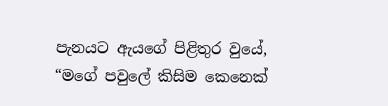පැනයට ඇයගේ පිළිතුර වුයේ, “මගේ පවුලේ කිසිම කෙනෙක්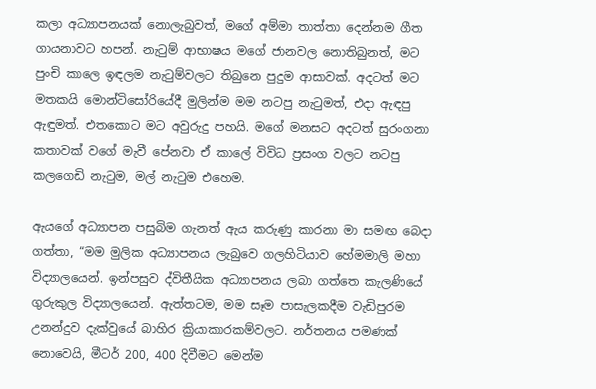කලා අධ්‍යාපනයක් නොලැබුවත්, මගේ අම්මා තාත්තා දෙන්නම ගීත ගායනාවට හපන්. නැටුම් ආභාෂය මගේ ජානවල නොතිබුනත්, මට පුංචි කාලෙ ඉඳලම නැටුම්වලට තිබුනෙ පුදුම ආසාවක්. අදටත් මට මතකයි මොන්ටිසෝරියේදී මුලින්ම මම නටපු නැටුමත්, එදා ඇඳපු ඇඳුමත්. එතකොට මට අවුරුදු පහයි. මගේ මනසට අදටත් සුරංගනා කතාවක් වගේ මැවී පේනවා ඒ කාලේ විවිධ ප්‍රසංග වලට නටපු කලගෙඩි නැටුම, මල් නැටුම එහෙම.

ඇයගේ අධ්‍යාපන පසුබිම ගැනත් ඇය කරුණු කාරනා මා සමඟ බෙදා ගත්තා, “මම මුලික අධ්‍යාපනය ලැබුවෙ ගලහිටියාව හේමමාලි මහා විද්‍යාලයෙන්. ඉන්පසුව ද්විතීයික අධ්‍යාපනය ලබා ගත්තෙ කැලණියේ ගුරුකුල විද්‍යාලයෙන්. ඇත්තටම, මම සෑම පාසැලකදීම වැඩිපුරම උනන්දුව දැක්වුයේ බාහිර ක්‍රියාකාරකම්වලට. නර්තනය පමණක් නොවෙයි, මීටර් 200, 400 දිවීමට මෙන්ම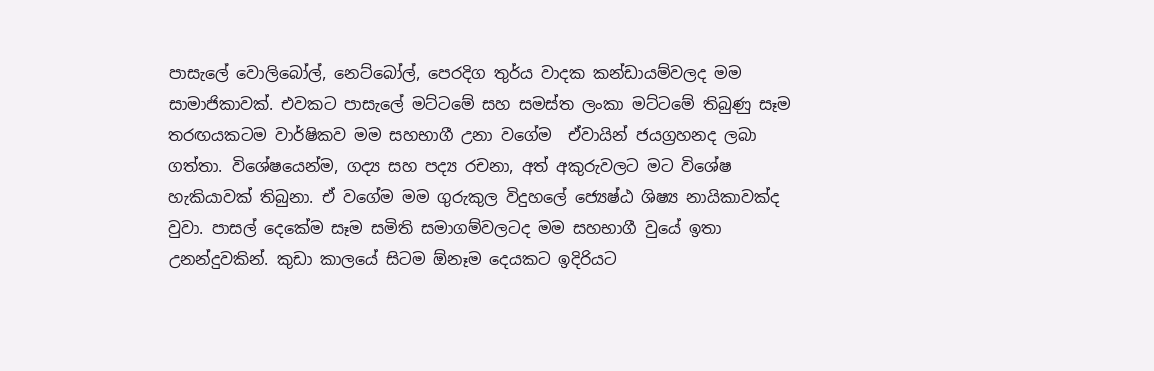පාසැලේ වොලිබෝල්, නෙට්බෝල්, පෙරදිග තුර්ය වාදක කන්ඩායම්වලද මම සාමාජිකාවක්. එවකට පාසැලේ මට්ටමේ සහ සමස්ත ලංකා මට්ටමේ තිබුණු සෑම තරඟයකටම වාර්ෂිකව මම සහභාගී උනා වගේම  ඒවායින් ජයග්‍රහනද ලබා ගත්තා. විශේෂයෙන්ම, ගද්‍ය සහ පද්‍ය රචනා, අත් අකුරුවලට මට විශේෂ හැකියාවක් තිබුනා. ඒ වගේම මම ගුරුකුල විදුහලේ ජ්‍යෙෂ්ඨ ශිෂ්‍ය නායිකාවක්ද වුවා. පාසල් දෙකේම සෑම සමිති සමාගම්වලටද මම සහභාගී වුයේ ඉතා උනන්දුවකින්. කුඩා කාලයේ සිටම ඕනෑම දෙයකට ඉදිරියට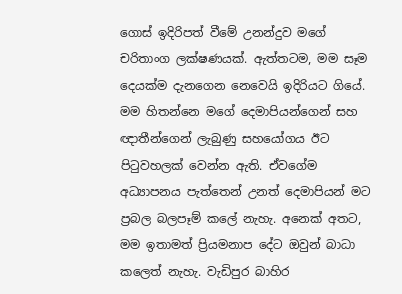ගොස් ඉදිරිපත් වීමේ උනන්දුව මගේ චරිතාංග ලක්ෂණයක්. ඇත්තටම, මම සෑම දෙයක්ම දැනගෙන නෙවෙයි ඉදිරියට ගියේ. මම හිතන්නෙ මගේ දෙමාපියන්ගෙන් සහ ඥාතීන්ගෙන් ලැබුණු සහයෝගය ඊට පිටුවහලක් වෙන්න ඇති. ඒවගේම අධ්‍යාපනය පැත්තෙන් උනත් දෙමාපියන් මට ප්‍රබල බලපෑම් කලේ නැහැ. අනෙක් අතට, මම ඉතාමත් ප්‍රියමනාප දේට ඔවුන් බාධා කලෙත් නැහැ. වැඩිපුර බාහිර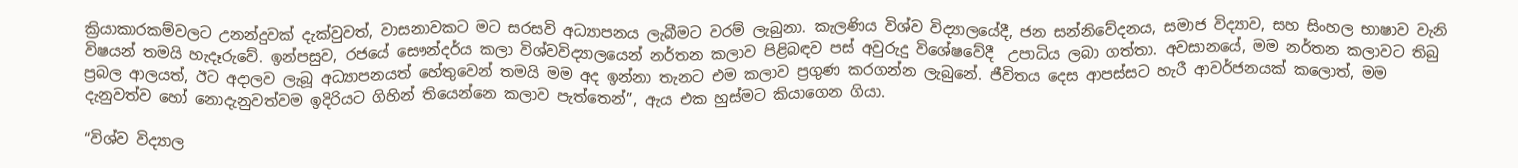ක්‍රියාකාරකම්වලට උනන්දුවක් දැක්වුවත්, වාසනාවකට මට සරසවි අධ්‍යාපනය ලැබීමට වරම් ලැබුනා. කැලණිය විශ්ව විද්‍යාලයේදී, ජන සන්නිවේදනය, සමාජ විද්‍යාව, සහ සිංහල භාෂාව වැනි විෂයන් තමයි හැදෑරුවේ. ඉන්පසුව, රජයේ සෞන්දර්ය කලා විශ්වවිද්‍යාලයෙන් නර්තන කලාව පිළිබඳව පස් අවුරුදු විශේෂවේදී  උපාධිය ලබා ගත්තා. අවසානයේ, මම නර්තන කලාවට තිබු ප්‍රබල ආලයත්, ඊට අදාලව ලැබූ අධ්‍යාපනයත් හේතුවෙන් තමයි මම අද ඉන්නා තැනට එම කලාව ප්‍රගුණ කරගන්න ලැබුනේ. ජීවිතය දෙස ආපස්සට හැරී ආවර්ජනයක් කලොත්, මම දැනුවත්ව හෝ නොදැනුවත්වම ඉදිරියට ගිහින් තියෙන්නෙ කලාව පැත්තෙන්”, ඇය එක හුස්මට කියාගෙන ගියා.

“විශ්ව විද්‍යාල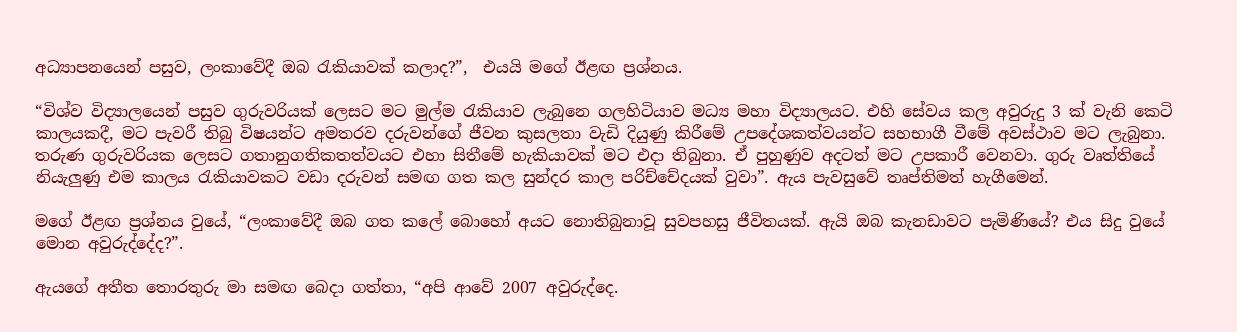අධ්‍යාපනයෙන් පසුව, ලංකාවේදී ඔබ රැකියාවක් කලාද?”,  එයයි මගේ ඊළඟ ප්‍රශ්නය.

“විශ්ව විද්‍යාලයෙන් පසුව ගුරුවරියක් ලෙසට මට මුල්ම රැකියාව ලැබුනෙ ගලහිටියාව මධ්‍ය මහා විද්‍යාලයට. එහි සේවය කල අවුරුදු 3 ක් වැනි කෙටි කාලයකදී, මට පැවරී තිබු විෂයන්ට අමතරව දරුවන්ගේ ජීවන කුසලතා වැඩි දියුණු කිරීමේ උපදේශකත්වයන්ට සහභාගී වීමේ අවස්ථාව මට ලැබුනා. තරුණ ගුරුවරියක ලෙසට ගතානුගතිකතත්වයට එහා සිතීමේ හැකියාවක් මට එදා තිබුනා. ඒ පුහුණුව අදටත් මට උපකාරී වෙනවා. ගුරු වෘත්තියේ නියැලුණු එම කාලය රැකියාවකට වඩා දරුවන් සමඟ ගත කල සුන්දර කාල පරිච්චේදයක් වුවා”. ඇය පැවසුවේ තෘප්තිමත් හැගීමෙන්.

මගේ ඊළඟ ප්‍රශ්නය වුයේ, “ලංකාවේදී ඔබ ගත කලේ බොහෝ අයට නොතිබුනාවූ සුවපහසු ජීවිතයක්. ඇයි ඔබ කැනඩාවට පැමිණියේ? එය සිදු වුයේ මොන අවුරුද්දේද?”.

ඇයගේ අතීත තොරතුරු මා සමඟ බෙදා ගත්තා, “අපි ආවේ 2007 අවුරුද්දෙ.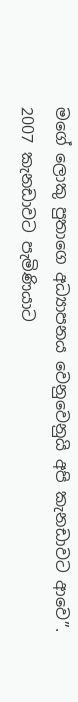මගේ ලොකු පුතාගෙ අධ්‍යාපනය වෙනුවෙනුයි අපි කැනඩාවට ආවෙ”. 2007 කැනඩාවට පැමිණියාට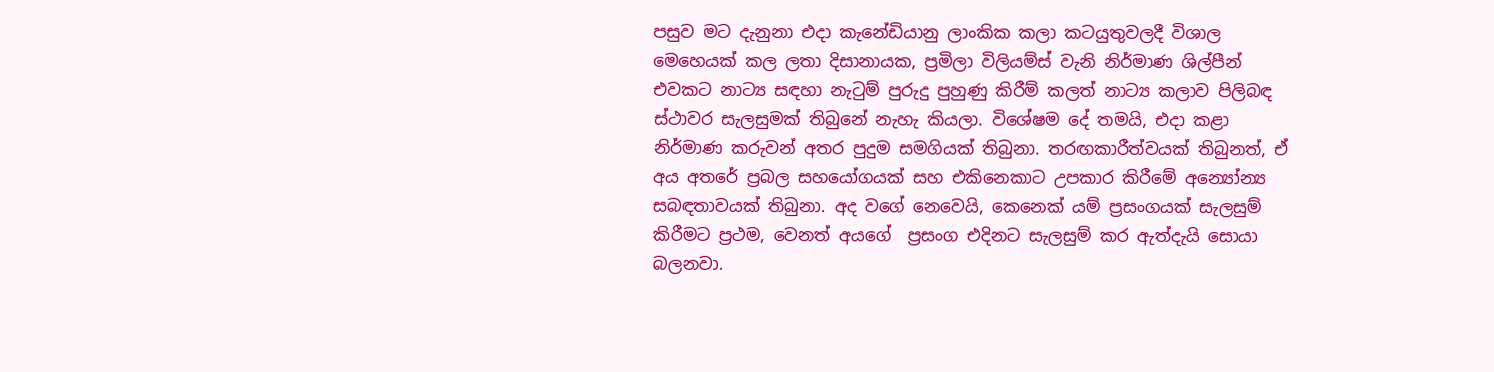පසුව මට දැනුනා එදා කැනේඩියානු ලාංකික කලා කටයුතුවලදී විශාල මෙහෙයක් කල ලතා දිසානායක, ප්‍රමිලා විලියම්ස් වැනි නිර්මාණ ශිල්පීන් එවකට නාට්‍ය සඳහා නැටුම් පුරුදු පුහුණු කිරීම් කලත් නාට්‍ය කලාව පිලිබඳ ස්ථාවර සැලසුමක් තිබුනේ නැහැ කියලා. විශේෂම දේ තමයි, එදා කළා නිර්මාණ කරුවන් අතර පුදුම සමගියක් තිබුනා. තරඟකාරීත්වයක් තිබුනත්, ඒ අය අතරේ ප්‍රබල සහයෝගයක් සහ එකිනෙකාට උපකාර කිරීමේ අන්‍යෝන්‍ය සබඳතාවයක් තිබුනා. අද වගේ නෙවෙයි, කෙනෙක් යම් ප්‍රසංගයක් සැලසුම් කිරීමට ප්‍රථම, වෙනත් අයගේ  ප්‍රසංග එදිනට සැලසුම් කර ඇත්දැයි සොයා බලනවා.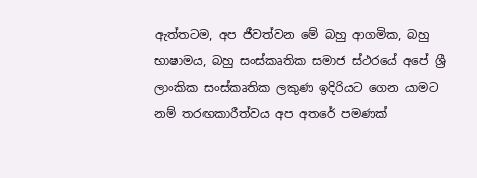ඇත්තටම, අප ජීවත්වන මේ බහු ආගමික, බහු භාෂාමය, බහු සංස්කෘතික සමාජ ස්ථරයේ අපේ ශ්‍රී ලාංකික සංස්කෘතික ලකුණ ඉදිරියට ගෙන යාමට නම් තරඟකාරීත්වය අප අතරේ පමණක්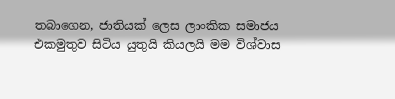තබාගෙන, ජාතියක් ලෙස ලාංකික සමාජය එකමුතුව සිටිය යුතුයි කියලයි මම විශ්වාස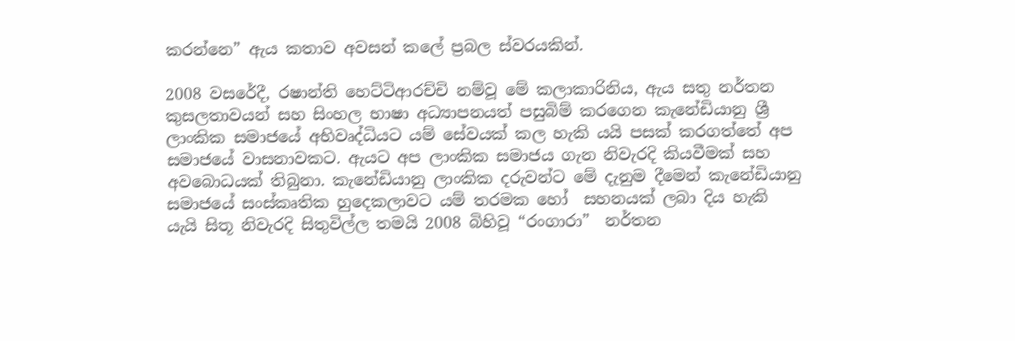කරන්නෙ” ඇය කතාව අවසන් කලේ ප්‍රබල ස්වරයකින්.

2008 වසරේදී, රෂාන්ති හෙට්ටිආරච්චි නම්වූ මේ කලාකාරිනිය, ඇය සතු නර්තන කුසලතාවයන් සහ සිංහල භාෂා අධ්‍යාපනයත් පසුබිම් කරගෙන කැනේඩියානු ශ්‍රී ලාංකික සමාජයේ අභිවෘද්ධියට යම් සේවයක් කල හැකි යයි පසක් කරගත්තේ අප සමාජයේ වාසනාවකට. ඇයට අප ලාංකික සමාජය ගැන නිවැරදි කියවීමක් සහ අවබොධයක් තිබුනා. කැනේඩියානු ලාංකික දරුවන්ට මේ දැනුම දීමෙන් කැනේඩියානු සමාජයේ සංස්කෘතික හුදෙකලාවට යම් තරමක හෝ  සහනයක් ලබා දිය හැකි යැයි සිතූ නිවැරදි සිතුවිල්ල තමයි 2008 බිහිවූ “රංගාරා”  නර්තන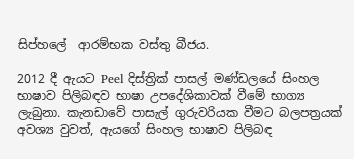සිප්හලේ  ආරම්භක වස්තු බීජය.

2012 දී ඇයට Peel දිස්ත්‍රික් පාසල් මණ්ඩලයේ සිංහල භාෂාව පිලිබඳව භාෂා උපදේශිකාවක් වීමේ භාග්‍ය ලැබුනා. කැනඩාවේ පාසැල් ගුරුවරියක වීමට බලපත්‍රයක් අවශ්‍ය වුවත්, ඇයගේ සිංහල භාෂාව පිලිබඳ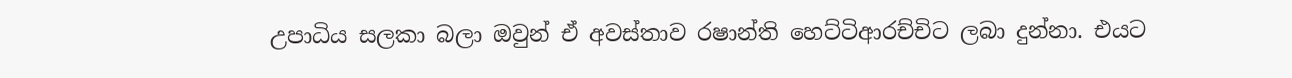උපාධිය සලකා බලා ඔවුන් ඒ අවස්තාව රෂාන්ති හෙට්ටිආරච්චිට ලබා දුන්නා. එයට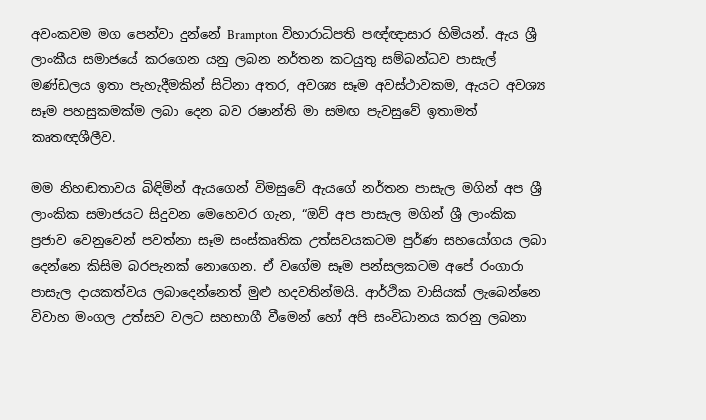අවංකවම මග පෙන්වා දුන්නේ Brampton විහාරාධිපති පඥ්ඥාසාර හිමියන්. ඇය ශ්‍රී ලාංකීය සමාජයේ කරගෙන යනු ලබන නර්තන කටයුතු සම්බන්ධව පාසැල් මණ්ඩලය ඉතා පැහැදීමකින් සිටිනා අතර, අවශ්‍ය සෑම අවස්ථාවකම, ඇයට අවශ්‍ය සෑම පහසුකමක්ම ලබා දෙන බව රෂාන්ති මා සමඟ පැවසුවේ ඉතාමත් කෘතඥශීලීව.

මම නිහඬතාවය බිඳිමින් ඇයගෙන් විමසුවේ ඇයගේ නර්තන පාසැල මගින් අප ශ්‍රී ලාංකික සමාජයට සිදුවන මෙහෙවර ගැන, “ඔව් අප පාසැල මගින් ශ්‍රී ලාංකික ප්‍රජාව වෙනුවෙන් පවත්නා සෑම සංස්කෘතික උත්සවයකටම පුර්ණ සහයෝගය ලබා දෙන්නෙ කිසිම බරපැනක් නොගෙන. ඒ වගේම සෑම පන්සලකටම අපේ රංගාරා පාසැල දායකත්වය ලබාදෙන්නෙත් මුළු හදවතින්මයි. ආර්ථික වාසියක් ලැබෙන්නෙ විවාහ මංගල උත්සව වලට සහභාගී වීමෙන් හෝ අපි සංවිධානය කරනු ලබනා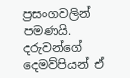ප්‍රසංගවලින් පමණයි. දරුවන්ගේ දෙමව්පියන් ඒ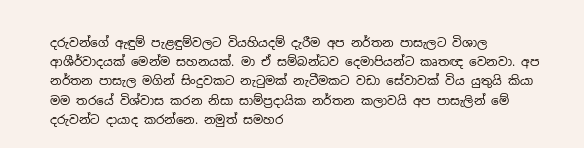දරුවන්ගේ ඇඳුම් පැළඳුම්වලට වියහියදම් දැරීම අප නර්තන පාසැලට විශාල ආශීර්වාදයක් මෙන්ම සහනයක්. මා ඒ සම්බන්ධව දෙමාපියන්ට කෘතඥ වෙනවා. අප නර්තන පාසැල මගින් සිංදුවකට නැටුමක් නැටීමකට වඩා සේවාවක් විය යුතුයි කියා මම තරයේ විශ්වාස කරන නිසා සාම්ප්‍රදායික නර්තන කලාවයි අප පාසැලින් මේ දරුවන්ට දායාද කරන්නෙ. නමුත් සමහර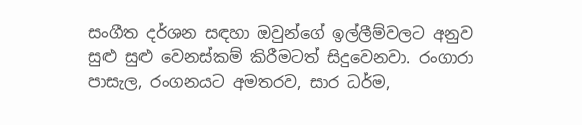සංගීත දර්ශන සඳහා ඔවුන්ගේ ඉල්ලීම්වලට අනුව සුළු සුළු වෙනස්කම් කිරීමටත් සිදුවෙනවා. රංගාරා පාසැල, රංගනයට අමතරව, සාර ධර්ම,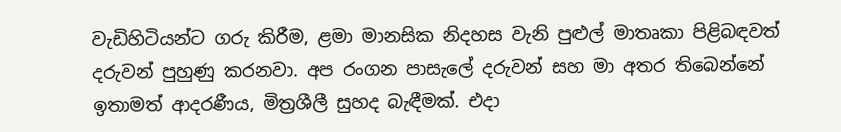වැඩිහිටියන්ට ගරු කිරීම, ළමා මානසික නිදහස වැනි පුළුල් මාතෘකා පිළිබඳවත් දරුවන් පුහුණු කරනවා. අප රංගන පාසැලේ දරුවන් සහ මා අතර තිබෙන්නේ ඉතාමත් ආදරණීය, මිත්‍රශීලී සුහද බැඳීමක්. එදා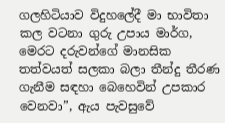ගලහිටියාව විදුහලේදී මා භාවිතා කල වටනා ගුරු උපාය මාර්ග, මෙරට දරුවන්ගේ මානසික තත්වයත් සලකා බලා තීන්දු තීරණ ගැනීම සඳහා බෙහෙවින් උපකාර වෙනවා”, ඇය පැවසුවේ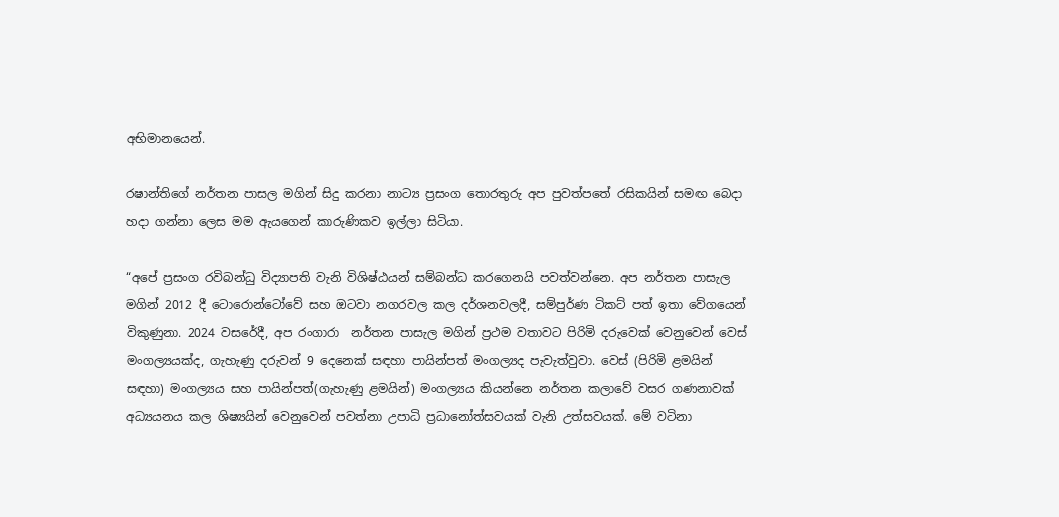අභිමානයෙන්.

රෂාන්තිගේ නර්තන පාසල මගින් සිදු කරනා නාට්‍ය ප්‍රසංග තොරතුරු අප පුවත්පතේ රසිකයින් සමඟ බෙදා හදා ගන්නා ලෙස මම ඇයගෙන් කාරුණිකව ඉල්ලා සිටියා.

“අපේ ප්‍රසංග රවිබන්ධු විද්‍යාපති වැනි විශිෂ්ඨයන් සම්බන්ධ කරගෙනයි පවත්වන්නෙ. අප නර්තන පාසැල මගින් 2012 දී ටොරොන්ටෝවේ සහ ඔටවා නගරවල කල දර්ශනවලදී, සම්පුර්ණ ටිකට් පත් ඉතා වේගයෙන් විකුණුනා. 2024 වසරේදී, අප රංගාරා  නර්තන පාසැල මගින් ප්‍රථම වතාවට පිරිමි දරුවෙක් වෙනුවෙන් වෙස් මංගල්‍යයක්ද, ගැහැණු දරුවන් 9 දෙනෙක් සඳහා පායින්පත් මංගල්‍යද පැවැත්වුවා. වෙස් (පිරිමි ළමයින් සඳහා) මංගල්‍යය සහ පායින්පත්(ගැහැණු ළමයින්) මංගල්‍යය කියන්නෙ නර්තන කලාවේ වසර ගණනාවක් අධ්‍යයනය කල ශිෂ්‍යයින් වෙනුවෙන් පවත්නා උපාධි ප්‍රධානෝත්සවයක් වැනි උත්සවයක්. මේ වටිනා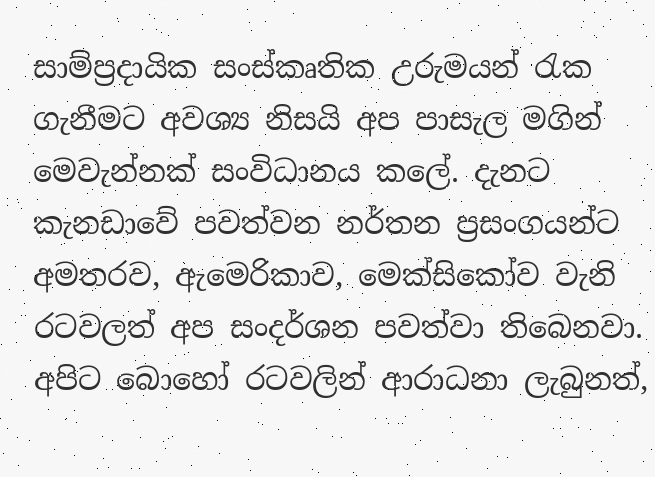සාම්ප්‍රදායික සංස්කෘතික උරුමයන් රැක ගැනීමට අවශ්‍ය නිසයි අප පාසැල මගින් මෙවැන්නක් සංවිධානය කලේ. දැනට කැනඩාවේ පවත්වන නර්තන ප්‍රසංගයන්ට අමතරව, ඇමෙරිකාව, මෙක්සිකෝව වැනි රටවලත් අප සංදර්ශන පවත්වා තිබෙනවා. අපිට බොහෝ රටවලින් ආරාධනා ලැබුනත්,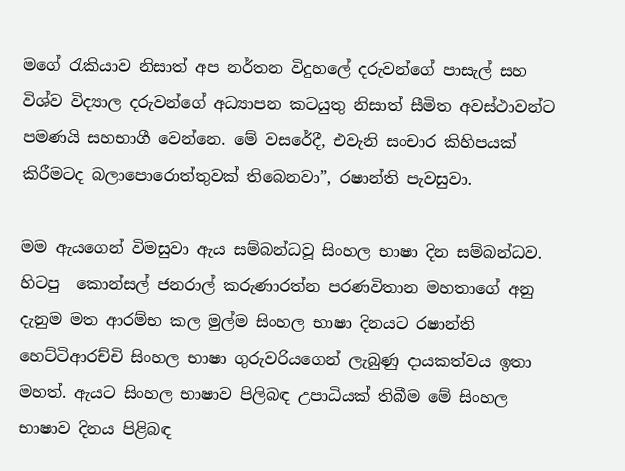මගේ රැකියාව නිසාත් අප නර්තන විදුහලේ දරුවන්ගේ පාසැල් සහ විශ්ව විද්‍යාල දරුවන්ගේ අධ්‍යාපන කටයුතු නිසාත් සීමිත අවස්ථාවන්ට පමණයි සහභාගී වෙන්නෙ. මේ වසරේදී, එවැනි සංචාර කිහිපයක් කිරීමටද බලාපොරොත්තුවක් තිබෙනවා”, රෂාන්ති පැවසුවා.

මම ඇයගෙන් විමසුවා ඇය සම්බන්ධවූ සිංහල භාෂා දින සම්බන්ධව. හිටපු  කොන්සල් ජනරාල් කරුණාරත්න පරණවිතාන මහතාගේ අනු දැනුම මත ආරම්භ කල මුල්ම සිංහල භාෂා දිනයට රෂාන්ති හෙට්ටිආරච්චි සිංහල භාෂා ගුරුවරියගෙන් ලැබුණු දායකත්වය ඉතා මහත්. ඇයට සිංහල භාෂාව පිලිබඳ උපාධියක් තිබීම මේ සිංහල භාෂාව දිනය පිළිබඳ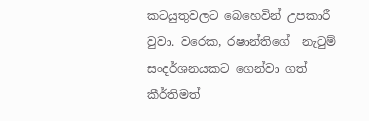කටයුතුවලට බෙහෙවින් උපකාරී වුවා. වරෙක, රෂාන්තිගේ  නැටුම් සංදර්ශනයකට ගෙන්වා ගත්  කීර්තිමත්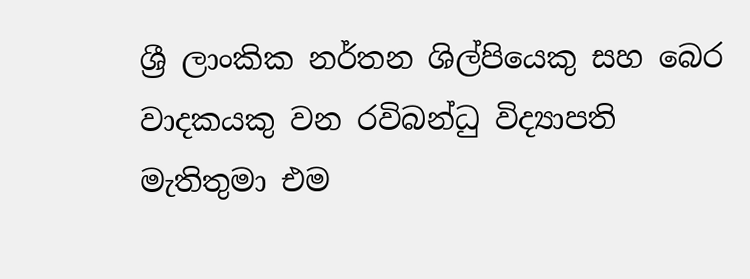ශ්‍රී ලාංකික නර්තන ශිල්පියෙකු සහ බෙර වාදකයකු වන රවිබන්ධු විද්‍යාපති මැතිතුමා එම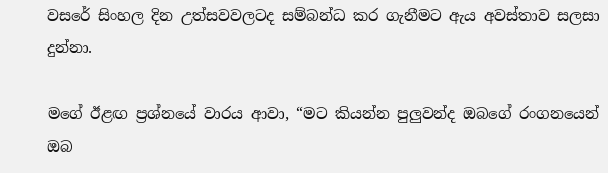වසරේ සිංහල දින උත්සවවලටද සම්බන්ධ කර ගැනීමට ඇය අවස්තාව සලසා දුන්නා.

මගේ ඊළඟ ප්‍රශ්නයේ වාරය ආවා, “මට කියන්න පුලුවන්ද ඔබගේ රංගනයෙන් ඔබ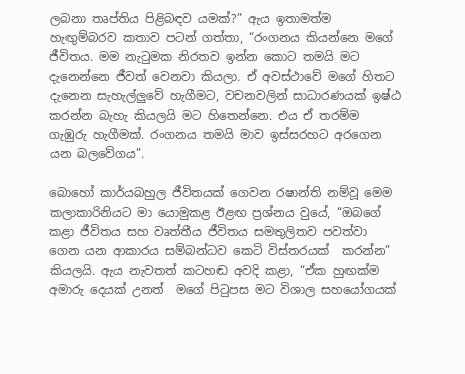ලබනා තෘප්තිය පිළිබඳව යමක්?” ඇය ඉතාමත්ම හැඟුම්බරව කතාව පටන් ගත්තා, “රංගනය කියන්නෙ මගේ ජීවිතය. මම නැටුමක නිරතව ඉන්න කොට තමයි මට දැනෙන්නෙ ජීවත් වෙනවා කියලා. ඒ අවස්ථාවේ මගේ හිතට දැනෙන සැහැල්ලුවේ හැගීමට, වචනවලින් සාධාරණයක් ඉෂ්ඨ කරන්න බැහැ කියලයි මට හිතෙන්නෙ. එය ඒ තරම්ම ගැඹුරු හැගීමක්. රංගනය තමයි මාව ඉස්සරහට අරගෙන යන බලවේගය”.

බොහෝ කාර්යබහුල ජීවිතයක් ගෙවන රෂාන්ති නම්වූ මෙම කලාකාරිනියට මා යොමුකළ ඊළඟ ප්‍රශ්නය වුයේ, “ඔබගේ කළා ජීවිතය සහ වෘත්තීය ජීවිතය සමතුලිතව පවත්වා ගෙන යන ආකාරය සම්බන්ධව කෙටි විස්තරයක්  කරන්න” කියලයි. ඇය නැවතත් කටහඬ අවදි කළා, “ඒක හුඟක්ම අමාරු දෙයක් උනත්  මගේ පිටුපස මට විශාල සහයෝගයක්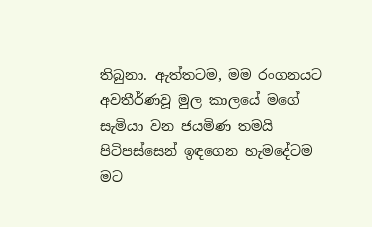තිබුනා. ඇත්තටම, මම රංගනයට අවතීර්ණවූ මුල කාලයේ මගේ සැමියා වන ජයමිණ තමයි පිටිපස්සෙන් ඉඳගෙන හැමදේටම මට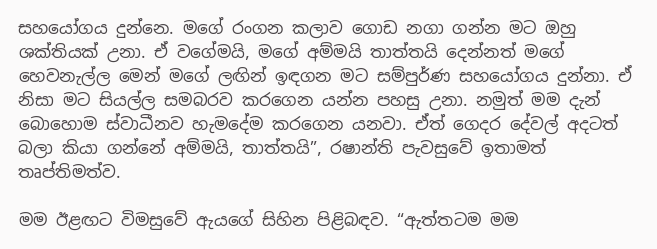සහයෝගය දුන්නෙ. මගේ රංගන කලාව ගොඩ නගා ගන්න මට ඔහු ශක්තියක් උනා. ඒ වගේමයි, මගේ අම්මයි තාත්තයි දෙන්නත් මගේ හෙවනැල්ල මෙන් මගේ ලඟින් ඉඳගන මට සම්පුර්ණ සහයෝගය දුන්නා. ඒ නිසා මට සියල්ල සමබරව කරගෙන යන්න පහසු උනා. නමුත් මම දැන් බොහොම ස්වාධීනව හැමදේම කරගෙන යනවා. ඒත් ගෙදර දේවල් අදටත් බලා කියා ගන්නේ අම්මයි, තාත්තයි”, රෂාන්ති පැවසුවේ ඉතාමත් තෘප්තිමත්ව.

මම ඊළඟට විමසුවේ ඇයගේ සිහින පිළිබඳව. “ඇත්තටම මම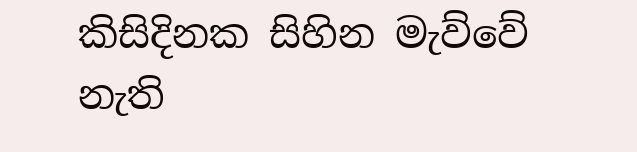කිසිදිනක සිහින මැව්වේ නැති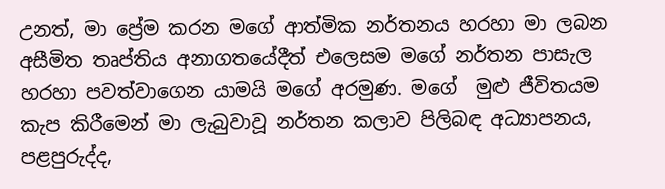උනත්, මා ප්‍රේම කරන මගේ ආත්මික නර්තනය හරහා මා ලබන අසීමිත තෘප්තිය අනාගතයේදීත් එලෙසම මගේ නර්තන පාසැල හරහා පවත්වාගෙන යාමයි මගේ අරමුණ. මගේ  මුළු ජීවිතයම කැප කිරීමෙන් මා ලැබුවාවූ නර්තන කලාව පිලිබඳ අධ්‍යාපනය, පළපුරුද්ද,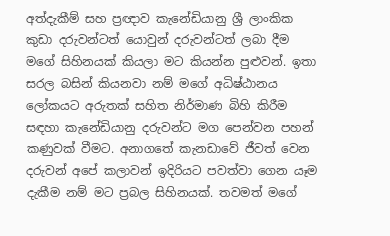අත්දැකීම් සහ ප්‍රඥාව කැනේඩියානු ශ්‍රී ලාංකික කුඩා දරුවන්ටත් යොවුන් දරුවන්ටත් ලබා දීම මගේ සිහිනයක් කියලා මට කියන්න පුළුවන්. ඉතා සරල බසින් කියනවා නම් මගේ අධිෂ්ඨානය ලෝකයට අරුතක් සහිත නිර්මාණ බිහි කිරීම සඳහා කැනේඩියානු දරුවන්ට මග පෙන්වන පහන් කණුවක් වීමට. අනාගතේ කැනඩාවේ ජීවත් වෙන දරුවන් අපේ කලාවන් ඉදිරියට පවත්වා ගෙන යෑම දැකීම නම් මට ප්‍රබල සිහිනයක්. තවමත් මගේ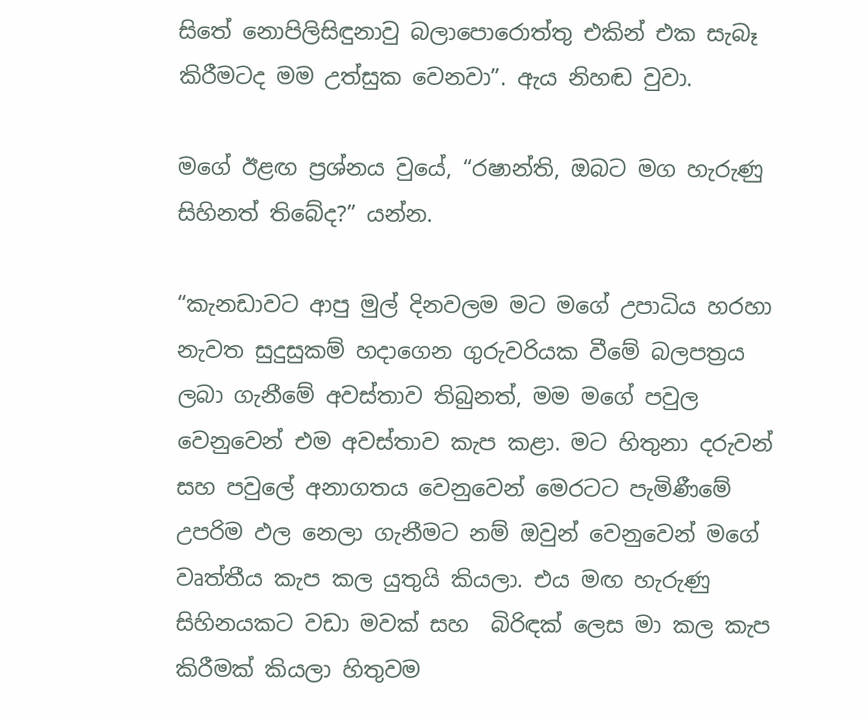සිතේ නොපිලිසිඳුනාවු බලාපොරොත්තු එකින් එක සැබෑ කිරීමටද මම උත්සුක වෙනවා”. ඇය නිහඬ වුවා.

මගේ ඊළඟ ප්‍රශ්නය වුයේ, “රෂාන්ති, ඔබට මග හැරුණු සිහිනත් තිබේද?” යන්න.

“කැනඩාවට ආපු මුල් දිනවලම මට මගේ උපාධිය හරහා නැවත සුදුසුකම් හදාගෙන ගුරුවරියක වීමේ බලපත්‍රය ලබා ගැනීමේ අවස්තාව තිබුනත්, මම මගේ පවුල වෙනුවෙන් එම අවස්තාව කැප කළා. මට හිතුනා දරුවන් සහ පවුලේ අනාගතය වෙනුවෙන් මෙරටට පැමිණීමේ උපරිම ඵල නෙලා ගැනීමට නම් ඔවුන් වෙනුවෙන් මගේ වෘත්තීය කැප කල යුතුයි කියලා. එය මඟ හැරුණු සිහිනයකට වඩා මවක් සහ  බිරිඳක් ලෙස මා කල කැප කිරීමක් කියලා හිතුවම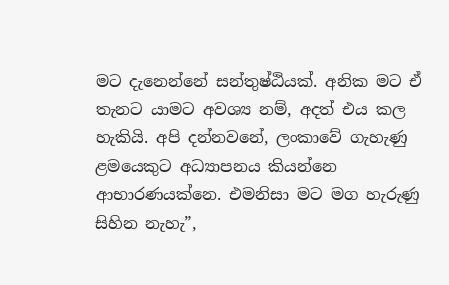මට දැනෙන්නේ සන්තුෂ්ඨියක්. අනික මට ඒ තැනට යාමට අවශ්‍ය නම්, අදත් එය කල හැකියි. අපි දන්නවනේ, ලංකාවේ ගැහැණු ළමයෙකුට අධ්‍යාපනය කියන්නෙ ආභාරණයක්නෙ. එමනිසා මට මග හැරුණු සිහින නැහැ”,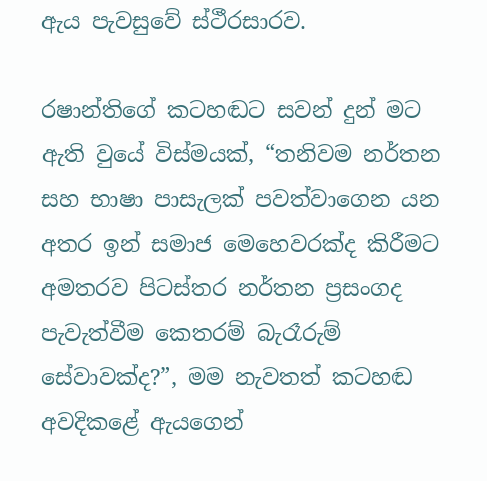ඇය පැවසුවේ ස්ථීරසාරව.

රෂාන්තිගේ කටහඬට සවන් දුන් මට ඇති වුයේ විස්මයක්, “තනිවම නර්තන සහ භාෂා පාසැලක් පවත්වාගෙන යන අතර ඉන් සමාජ මෙහෙවරක්ද කිරීමට අමතරව පිටස්තර නර්තන ප්‍රසංගද පැවැත්වීම කෙතරම් බැරෑරුම් සේවාවක්ද?”, මම නැවතත් කටහඬ අවදිකළේ ඇයගෙන්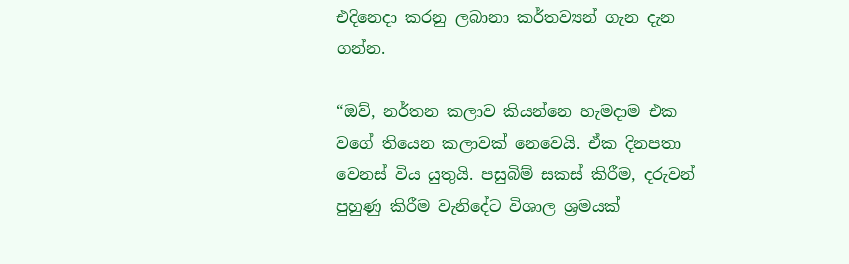එදිනෙදා කරනු ලබානා කර්තව්‍යන් ගැන දැන ගන්න.

“ඔව්, නර්තන කලාව කියන්නෙ හැමදාම එක වගේ තියෙන කලාවක් නෙවෙයි. ඒක දිනපතා වෙනස් විය යුතුයි. පසුබිම් සකස් කිරීම, දරුවන් පුහුණු කිරීම වැනිදේට විශාල ශ්‍රමයක්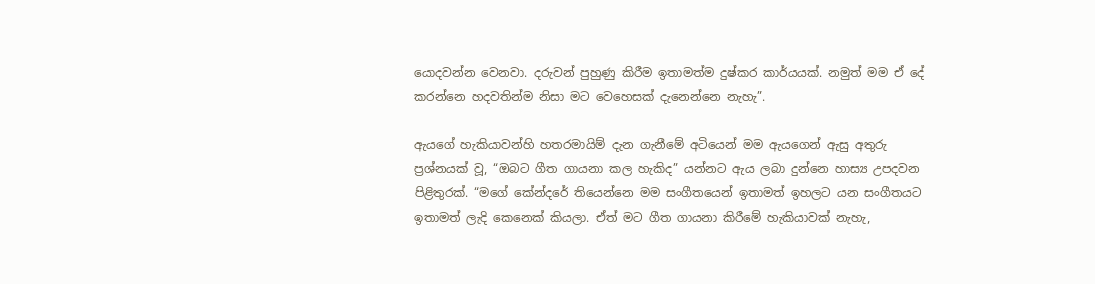යොදවන්න වෙනවා. දරුවන් පුහුණු කිරීම ඉතාමත්ම දුෂ්කර කාර්යයක්. නමුත් මම ඒ දේ කරන්නෙ හදවතින්ම නිසා මට වෙහෙසක් දැනෙන්නෙ නැහැ”.

ඇයගේ හැකියාවන්හි හතරමායිම් දැන ගැනීමේ අටියෙන් මම ඇයගෙන් ඇසු අතුරු ප්‍රශ්නයක් වූ, “ඔබට ගීත ගායනා කල හැකිද” යන්නට ඇය ලබා දුන්නෙ හාස්‍ය උපදවන පිළිතුරක්. “මගේ කේන්දරේ තියෙන්නෙ මම සංගීතයෙන් ඉතාමත් ඉහලට යන සංගීතයට ඉතාමත් ලැදි කෙනෙක් කියලා. ඒත් මට ගීත ගායනා කිරීමේ හැකියාවක් නැහැ,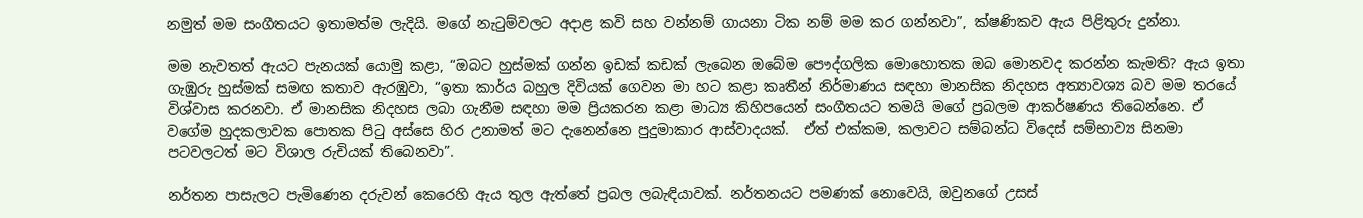නමුත් මම සංගීතයට ඉතාමත්ම ලැදියි. මගේ නැටුම්වලට අදාළ කවි සහ වන්නම් ගායනා ටික නම් මම කර ගන්නවා”, ක්ෂණිකව ඇය පිළිතුරු දුන්නා.

මම නැවතත් ඇයට පැනයක් යොමු කළා, “ඔබට හුස්මක් ගන්න ඉඩක් කඩක් ලැබෙන ඔබේම පෞද්ගලික මොහොතක ඔබ මොනවද කරන්න කැමති? ඇය ඉතා ගැඹුරු හුස්මක් සමඟ කතාව ඇරඹුවා, “ඉතා කාර්ය බහුල දිවියක් ගෙවන මා හට කළා කෘතීන් නිර්මාණය සඳහා මානසික නිදහස අත්‍යාවශ්‍ය බව මම තරයේ විශ්වාස කරනවා. ඒ මානසික නිදහස ලබා ගැනීම සඳහා මම ප්‍රියකරන කළා මාධ්‍ය කිහිපයෙන් සංගීතයට තමයි මගේ ප්‍රබලම ආකර්ෂණය තිබෙන්නෙ. ඒ වගේම හුදකලාවක පොතක පිටු අස්සෙ හිර උනාමත් මට දැනෙන්නෙ පුදුමාකාර ආස්වාදයක්.  ඒත් එක්කම, කලාවට සම්බන්ධ විදෙස් සම්භාව්‍ය සිනමා පටවලටත් මට විශාල රුචියක් තිබෙනවා”.

නර්තන පාසැලට පැමිණෙන දරුවන් කෙරෙහි ඇය තුල ඇත්තේ ප්‍රබල ලබැඳියාවක්. නර්තනයට පමණක් නොවෙයි, ඔවුනගේ උසස්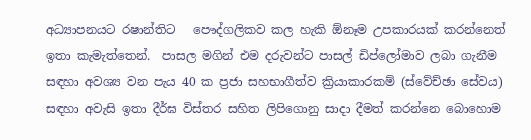අධ්‍යාපනයට රෂාන්තිට   පෞද්ගලිකව කල හැකි ඕනෑම උපකාරයක් කරන්නෙත් ඉතා කැමැත්තෙන්.  පාසල මගින් එම දරුවන්ට පාසල් ඩිප්ලෝමාව ලබා ගැනීම සඳහා අවශ්‍ය වන පැය 40 ක ප්‍රජා සහභාගීත්ව ක්‍රියාකාරකම් (ස්වේච්ඡා සේවය) සඳහා අවැසි ඉතා දීර්ඝ විස්තර සහිත ලිපිගොනු සාදා දීමත් කරන්නෙ බොහොම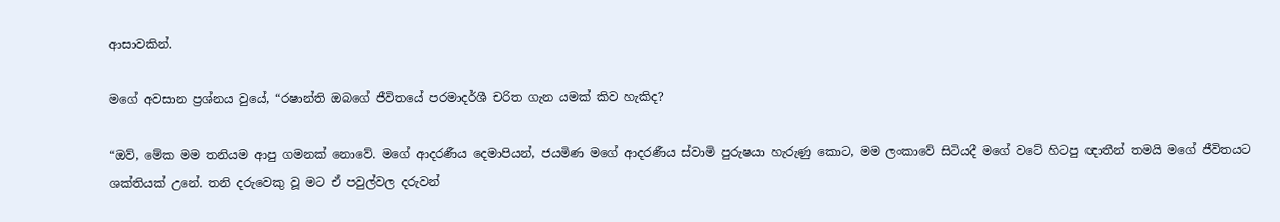ආසාවකින්.

මගේ අවසාන ප්‍රශ්නය වුයේ, “රෂාන්ති ඔබගේ ජීවිතයේ පරමාදර්ශී චරිත ගැන යමක් කිව හැකිද?

“ඔව්, මේක මම තනියම ආපු ගමනක් නොවේ. මගේ ආදරණීය දෙමාපියන්, ජයමිණ මගේ ආදරණීය ස්වාමි පුරුෂයා හැරුණු කොට, මම ලංකාවේ සිටියදී මගේ වටේ හිටපු ඥාතීන් තමයි මගේ ජීවිතයට ශක්තියක් උනේ. තනි දරුවෙකු වූ මට ඒ පවුල්වල දරුවන්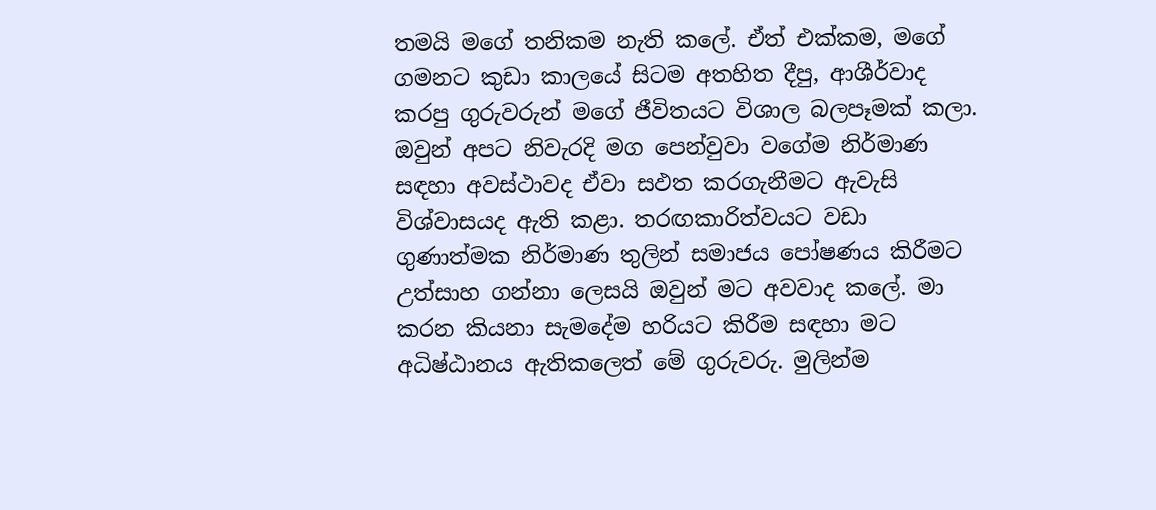තමයි මගේ තනිකම නැති කලේ. ඒත් එක්කම, මගේ ගමනට කුඩා කාලයේ සිටම අතහිත දීපු, ආශීර්වාද කරපු ගුරුවරුන් මගේ ජීවිතයට විශාල බලපෑමක් කලා. ඔවුන් අපට නිවැරදි මග පෙන්වුවා වගේම නිර්මාණ සඳහා අවස්ථාවද ඒවා සඵත කරගැනීමට ඇවැසි විශ්වාසයද ඇති කළා. තරඟකාරිත්වයට වඩා ගුණාත්මක නිර්මාණ තුලින් සමාජය පෝෂණය කිරීමට උත්සාහ ගන්නා ලෙසයි ඔවුන් මට අවවාද කලේ. මා කරන කියනා සැමදේම හරියට කිරීම සඳහා මට අධිෂ්ඨානය ඇතිකලෙත් මේ ගුරුවරු. මුලින්ම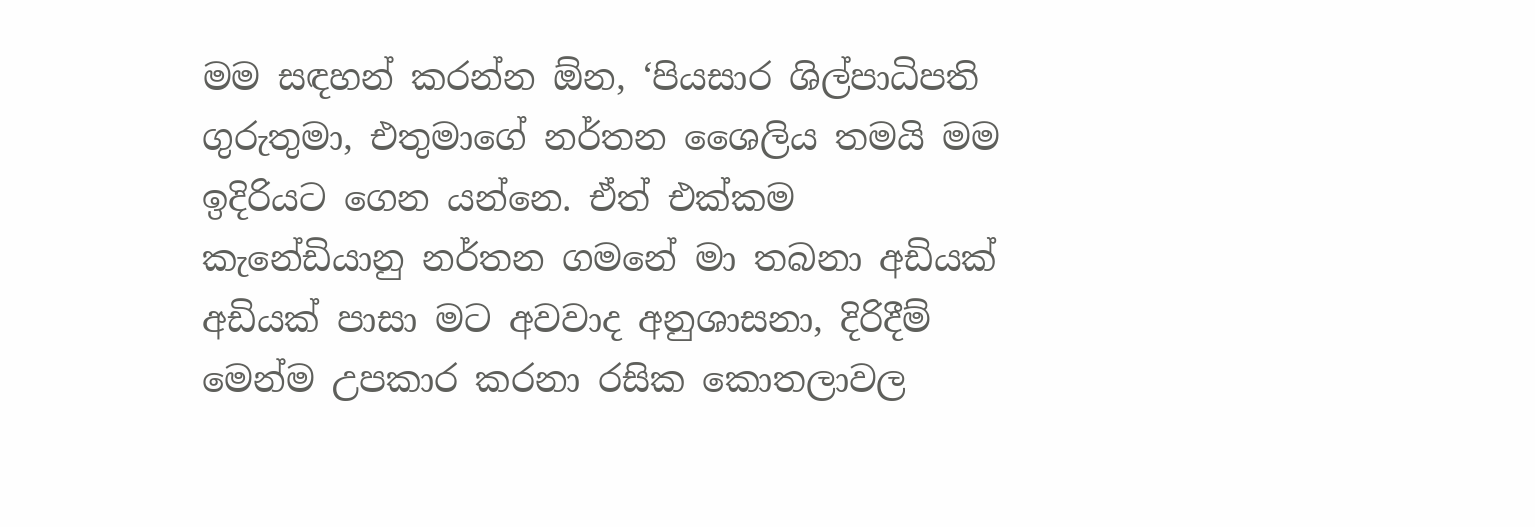මම සඳහන් කරන්න ඕන, ‘පියසාර ශිල්පාධිපති ගුරුතුමා, එතුමාගේ නර්තන ශෛලිය තමයි මම ඉදිරියට ගෙන යන්නෙ. ඒත් එක්කම කැනේඩියානු නර්තන ගමනේ මා තබනා අඩියක් අඩියක් පාසා මට අවවාද අනුශාසනා, දිරිදීම් මෙන්ම උපකාර කරනා රසික කොතලාවල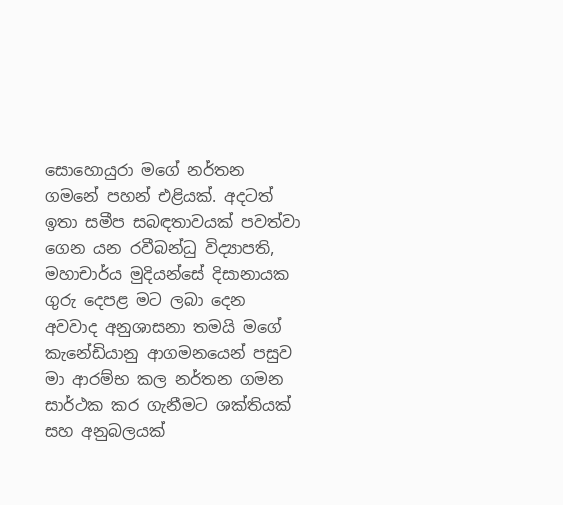සොහොයුරා මගේ නර්තන ගමනේ පහන් එළියක්. අදටත් ඉතා සමීප සබඳතාවයක් පවත්වා ගෙන යන රවීබන්ධු විද්‍යාපති, මහාචාර්ය මුදියන්සේ දිසානායක ගුරු දෙපළ මට ලබා දෙන අවවාද අනුශාසනා තමයි මගේ කැනේඩියානු ආගමනයෙන් පසුව මා ආරම්භ කල නර්තන ගමන සාර්ථක කර ගැනීමට ශක්තියක් සහ අනුබලයක්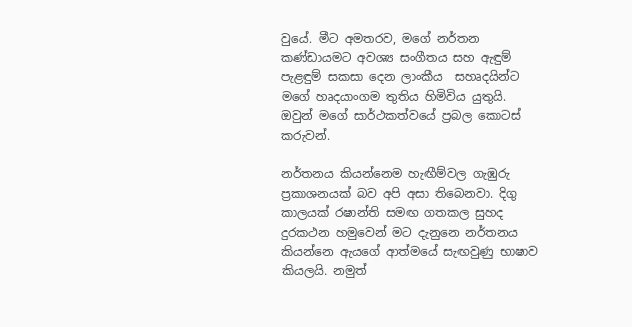වුයේ. මීට අමතරව, මගේ නර්තන කණ්ඩායමට අවශ්‍ය සංගීතය සහ ඇඳුම් පැළඳුම් සකසා දෙන ලාංකීය  සහෘදයින්ට මගේ හෘදයාංගම තුතිය හිමිවිය යුතුයි. ඔවුන් මගේ සාර්ථකත්වයේ ප්‍රබල කොටස් කරුවන්.

නර්තනය කියන්නෙම හැඟීම්වල ගැඹුරු ප්‍රකාශනයක් බව අපි අසා තිබෙනවා. දිගු කාලයක් රෂාන්ති සමඟ ගතකල සුහද දුරකථන හමුවෙන් මට දැනුනෙ නර්තනය කියන්නෙ ඇයගේ ආත්මයේ සැඟවුණු භාෂාව කියලයි. නමුත්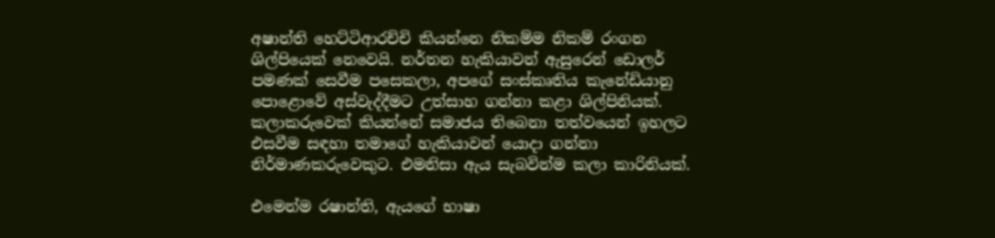අෂාන්ති හෙට්ටිආරච්චි කියන්නෙ නිකම්ම නිකම් රංගන ශිල්පියෙක් නෙවෙයි. නර්තන හැකියාවන් ඇසුරෙන් ඩොලර් පමණක් සෙවීම පසෙකලා, අපගේ සංස්කෘතිය කැනේඩියානු පොළොවේ අස්වැද්දීමට උත්සාහ ගන්නා කළා ශිල්පිනියක්. කලාකරුවෙක් කියන්නේ සමාජය තිබෙනා තත්වයෙන් ඉහලට එසවීම සඳහා තමාගේ හැකියාවන් යොදා ගන්නා  නිර්මාණකරුවෙකුට. එමනිසා ඇය සැබවින්ම කලා කාරිනියක්.

එමෙන්ම රෂාන්ති, ඇයගේ භාෂා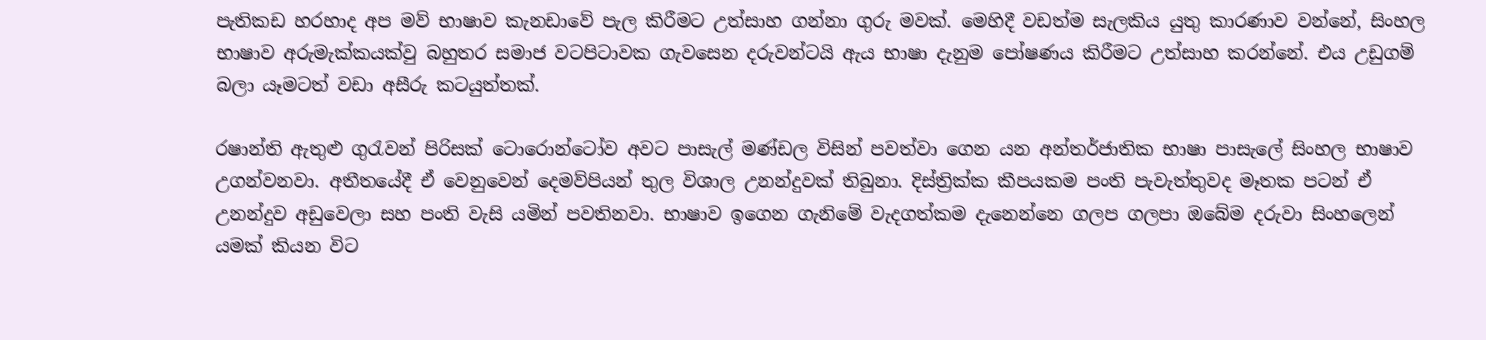පැතිකඩ හරහාද අප මව් භාෂාව කැනඩාවේ පැල කිරීමට උත්සාහ ගන්නා ගුරු මවක්. මෙහිදී වඩත්ම සැලකිය යුතු කාරණාව වන්නේ, සිංහල භාෂාව අරුමැක්කයක්වු බහුතර සමාජ වටපිටාවක ගැවසෙන දරුවන්ටයි ඇය භාෂා දැනුම පෝෂණය කිරීමට උත්සාහ කරන්නේ. එය උඩුගම් බලා යෑමටත් වඩා අසීරු කටයුත්තක්.

රෂාන්ති ඇතුළු ගුරැවන් පිරිසක් ටොරොන්ටෝව අවට පාසැල් මණ්ඩල විසින් පවත්වා ගෙන යන අන්තර්ජාතික භාෂා පාසැලේ සිංහල භාෂාව උගන්වනවා. අතීතයේදී ඒ වෙනුවෙන් දෙමව්පියන් තුල විශාල උනන්දුවක් තිබුනා. දිස්ත්‍රික්ක කීපයකම පංති පැවැත්තුවද මෑතක පටන් ඒ උනන්දුව අඩුවෙලා සහ පංති වැසි යමින් පවතිනවා. භාෂාව ඉගෙන ගැනිමේ වැදගත්කම දැනෙන්නෙ ගලප ගලපා ඔබේම දරුවා සිංහලෙන් යමක් කියන විට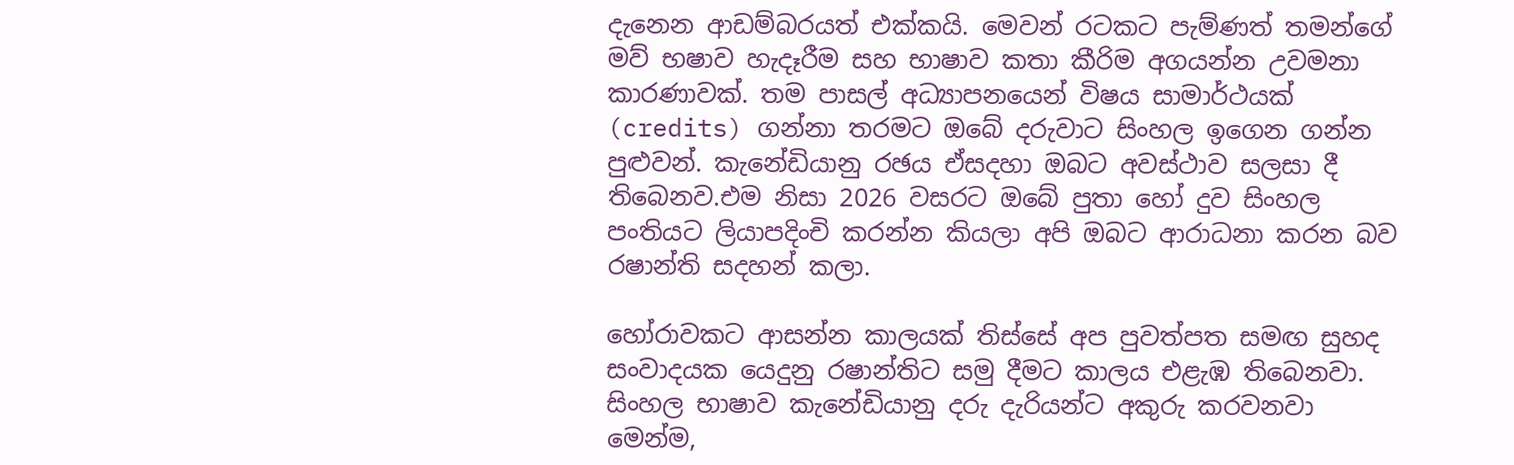දැනෙන ආඩම්බරයත් එක්කයි. මෙවන් රටකට පැම්ණත් තමන්ගේ මව් භෂාව හැදෑරීම සහ භාෂාව කතා කීරිම අගයන්න උවමනා කාරණාවක්. තම පාසල් අධ්‍යාපනයෙන් විෂය සාමාර්ථයක් (credits) ගන්නා තරමට ඔබේ දරුවාට සිංහල ඉගෙන ගන්න පුළුවන්. කැනේඩියානු රඡය ඒසදහා ඔබට අවස්ථාව සලසා දී තිබෙනව.එම නිසා 2026 වසරට ඔබේ පුතා හෝ දුව සිංහල පංතියට ලියාපදිංචි කරන්න කියලා අපි ඔබට ආරාධනා කරන බව රෂාන්ති සදහන් කලා.

හෝරාවකට ආසන්න කාලයක් තිස්සේ අප පුවත්පත සමඟ සුහද සංවාදයක යෙදුනු රෂාන්තිට සමු දීමට කාලය එළැඹ තිබෙනවා. සිංහල භාෂාව කැනේඩියානු දරු දැරියන්ට අකුරු කරවනවා මෙන්ම,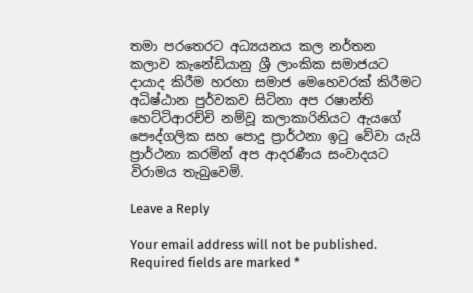තමා පරතෙරට අධ්‍යයනය කල නර්තන කලාව කැනේඩියානු ශ්‍රී ලාංකික සමාජයට දායාද කිරීම හරහා සමාජ මෙහෙවරක් කිරීමට අධිෂ්ඨාන පුර්වකව සිටිනා අප රෂාන්ති හෙට්ටිආරච්චි නම්වූ කලාකාරිනියට ඇයගේ පෞද්ගලික සහ පොදු ප්‍රාර්ථනා ඉටු වේවා යැයි ප්‍රාර්ථනා කරමින් අප ආදරණීය සංවාදයට විරාමය තැබුවෙමි.

Leave a Reply

Your email address will not be published. Required fields are marked *